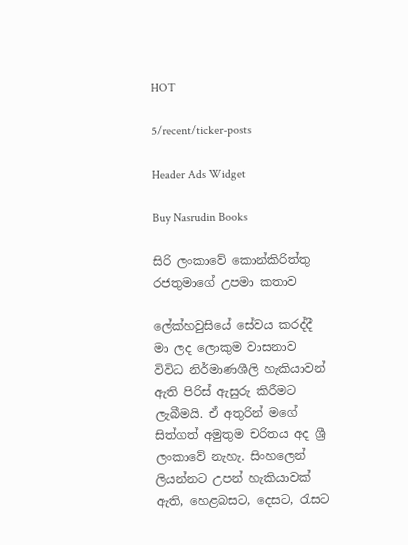HOT

5/recent/ticker-posts

Header Ads Widget

Buy Nasrudin Books

සිරි ලංකාවේ කොන්කිරිත්තු රජතුමාගේ උපමා කතාව

ලේක්හවුසියේ සේවය කරද්දී මා ලද ලොකුම වාසනාව විවිධ නිර්මාණශීලි හැකියාවන් ඇති පිරිස් ඇසුරු කිරීමට ලැබීමයි. ඒ අතුරින් මගේ සිත්ගත් අමුතුම චරිතය අද ශ්‍රී ලංකාවේ නැහැ. සිංහලෙන් ලියන්නට උපන් හැකියාවක් ඇති, හෙළබසට, දෙසට, රැසට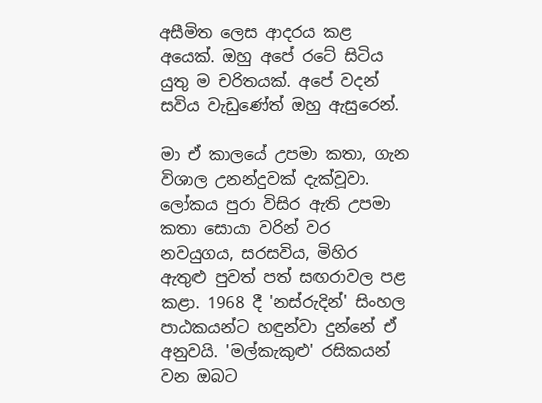අසීමිත ලෙස ආදරය කළ අයෙක්. ඔහු අපේ රටේ සිටිය යුතු ම චරිතයක්. අපේ වදන් සවිය වැඩුණේත් ඔහු ඇසුරෙන්.

මා ඒ කාලයේ උපමා කතා, ගැන විශාල උනන්දුවක් දැක්වූවා. ලෝකය පුරා විසිර ඇති උපමා කතා සොයා වරින් වර නවයුගය‍, සරසවිය, මිහිර ඇතුළු පුවත් පත් සඟරාවල පළ කළා. 1968 දී 'නස්රුදින්' සිංහල පාඨකයන්ට හඳුන්වා දුන්නේ ඒ අනුවයි. 'මල්කැකුළු' රසිකයන් වන ඔබට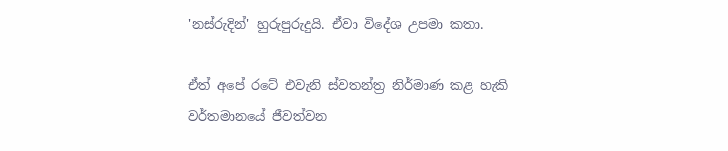'නස්රුදින්' හුරුපුරුදුයි. ඒවා විදේශ උපමා කතා.

ඒත් අපේ රටේ එවැනි ස්වතන්ත්‍ර නිර්මාණ කළ හැකි වර්තමානයේ ජීවත්වන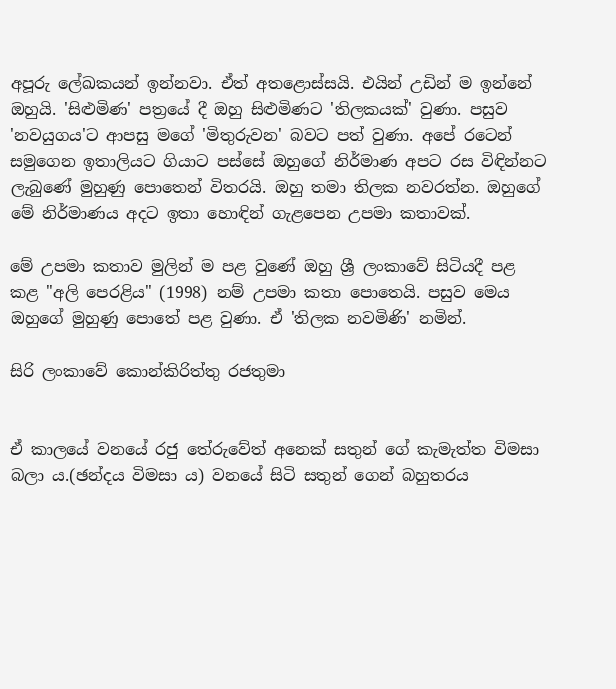අපූරු ලේඛකයන් ඉන්නවා. ඒත් අතළොස්සයි. එයින් උඩින් ම ඉන්නේ ඔහුයි. 'සිළුමිණ' පත්‍රයේ දී ඔහු සිළුමිණට 'තිලකයක්' වුණා. පසුව 'නවයුගය'ට ආපසු මගේ 'මිතුරුවන' බවට පත් වුණා. අපේ රටෙන් සමුගෙන ඉතාලියට ගියාට පස්සේ ඔහුගේ නිර්මාණ අපට රස විඳින්නට ලැබුණේ මුහුණු පොතෙන් විතරයි. ඔහු තමා තිලක නවරත්න. ඔහුගේ මේ නිර්මාණය අදට ඉතා හොඳින් ගැළපෙන උපමා කතාවක්.

මේ උපමා කතාව මුලින් ම පළ වුණේ ඔහු ශ්‍රී ලංකාවේ සිටියදී පළ කළ "අලි පෙරළිය" (1998) නම් උපමා කතා පොතෙයි. පසුව මෙය ඔහුගේ මුහුණු පොතේ පළ වුණා. ඒ 'තිලක නවමිණි' නමින්.

සිරි ලංකාවේ කොන්කිරිත්තු රජතුමා


ඒ කාලයේ වනයේ රජු තේරුවේත් අනෙක් සතුන් ගේ කැමැත්ත විමසා බලා ය.(ඡන්දය විමසා ය) වනයේ සිටි සතුන් ගෙන් බහුතරය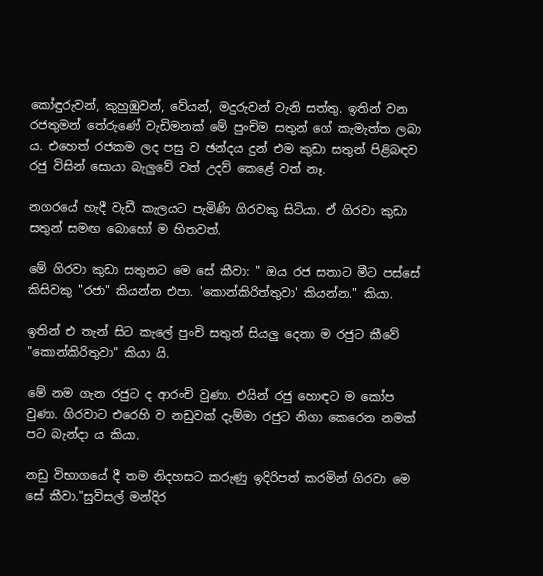කෝඳුරුවන්, කුහුඹුවන්, වේයන්, මදුරුවන් වැනි සත්තු. ඉතින් වන රජතුමන් තේරුණේ වැඩිමනක් මේ පුංචිම සතුන් ගේ කැමැත්ත ලබා ය. එහෙත් රජකම ලද පසු ව ඡන්දය දුන් එම කුඩා සතුන් පිළිබඳව රජු විසින් සොයා බැලුවේ වත් උදව් කෙළේ වත් නෑ.

නගරයේ හැදී වැඩී කැලයට පැමිණි ගිරවකු සිටියා. ඒ ගිරවා කුඩා සතුන් සමඟ බොහෝ ම හිතවත්.

මේ ගිරවා කුඩා සතුනට මෙ සේ කීවා: " ඔය රජ සතාට මීට පස්සේ කිසිවකු "රජා" කියන්න එපා. 'කොන්කිරිත්තුවා' කියන්න." කියා.

ඉතින් එ තැන් සිට කැලේ පුංචි සතුන් සියලු දෙනා ම රජුට කීවේ "කොන්කිරිතුවා" කියා යි.

මේ නම ගැන රජුට ද ආරංචි වුණා. එයින් රජු හොඳට ම කෝප වුණා. ගිරවාට එරෙහි ව නඩුවක් දැම්මා රජුට නිගා කෙරෙන නමක් පට බැන්දා ය කියා.

නඩු විභාගයේ දී තම නිදහසට කරුණු ඉදිරිපත් කරමින් ගිරවා මෙ සේ කීවා."සුවිසල් මන්දිර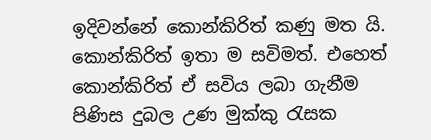ඉදිවන්නේ කොන්කිරිත් කණු මත යි. කොන්කිරිත් ඉතා ම සවිමත්. එහෙත් කොන්කිරිත් ඒ සවිය ලබා ගැනීම පිණිස දුබල උණ මුක්කු රැසක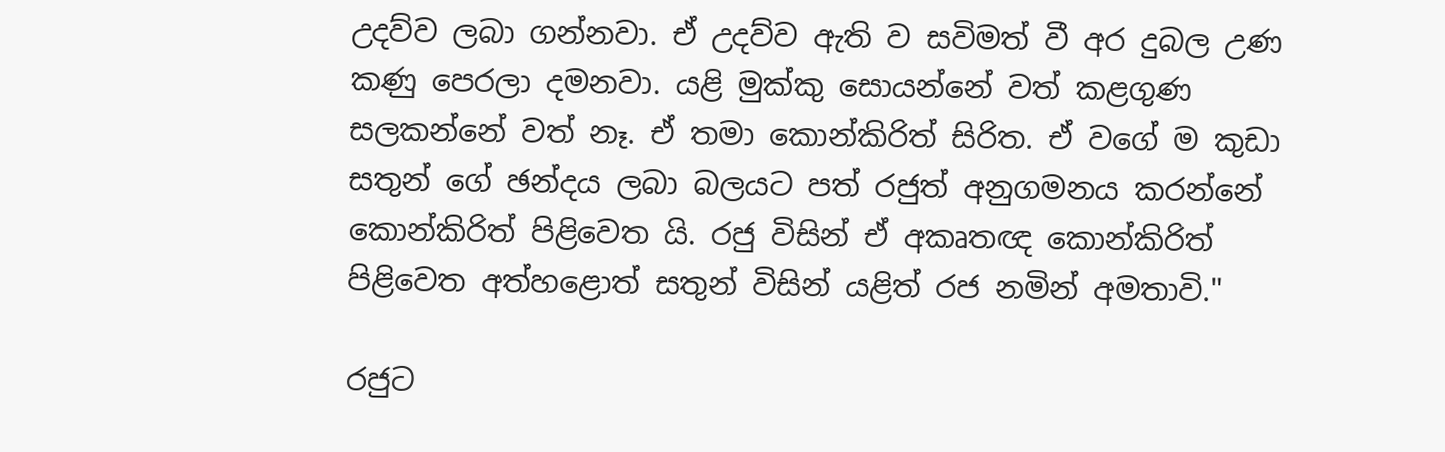උදව්ව ලබා ගන්නවා. ඒ උදව්ව ඇති ව සවිමත් වී අර දුබල උණ කණු පෙරලා දමනවා. යළි මුක්කු සොයන්නේ වත් කළගුණ සලකන්නේ වත් නෑ. ඒ තමා කොන්කිරිත් සිරිත. ඒ වගේ ම කුඩා සතුන් ගේ ඡන්දය ලබා බලයට පත් රජුත් අනුගමනය කරන්නේ කොන්කිරිත් පිළිවෙත යි. රජු විසින් ඒ අකෘතඥ කොන්කිරිත් පිළිවෙත අත්හළොත් සතුන් විසින් යළිත් රජ නමින් අමතාවි."

රජුට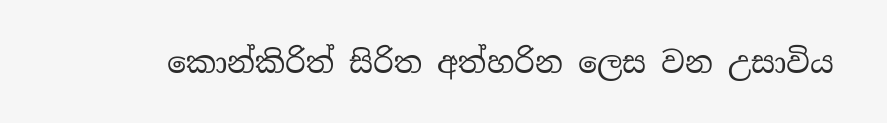කොන්කිරිත් සිරිත අත්හරින ලෙස වන උසාවිය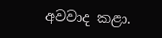අවවාද කළා.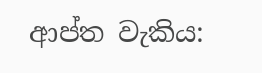ආප්ත වැකිය: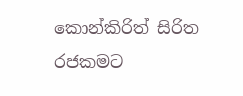කොන්කිරිත් සිරිත රජකමට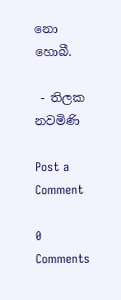නො හොබී.

 - තිලක නවමිණි

Post a Comment

0 Comments